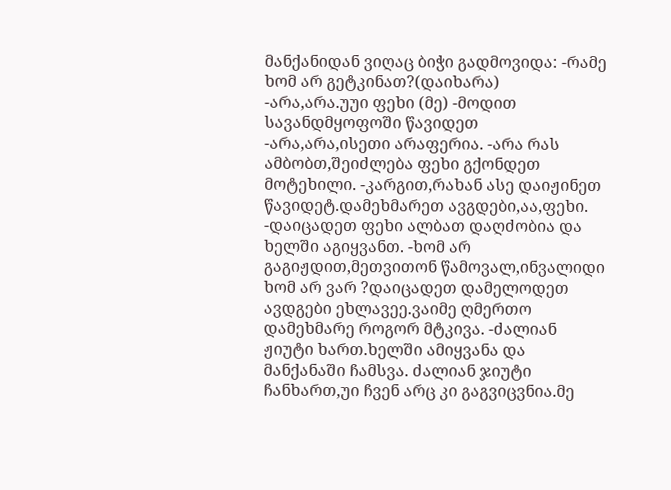მანქანიდან ვიღაც ბიჭი გადმოვიდა: -რამე ხომ არ გეტკინათ?(დაიხარა) -არა,არა.უუი ფეხი (მე) -მოდით სავანდმყოფოში წავიდეთ -არა,არა,ისეთი არაფერია. -არა რას ამბობთ,შეიძლება ფეხი გქონდეთ მოტეხილი. -კარგით,რახან ასე დაიჟინეთ წავიდეტ.დამეხმარეთ ავგდები,აა,ფეხი. -დაიცადეთ ფეხი ალბათ დაღძობია და ხელში აგიყვანთ. -ხომ არ გაგიჟდით,მეთვითონ წამოვალ,ინვალიდი ხომ არ ვარ ?დაიცადეთ დამელოდეთ ავდგები ეხლავეე.ვაიმე ღმერთო დამეხმარე როგორ მტკივა. -ძალიან ჟიუტი ხართ.ხელში ამიყვანა და მანქანაში ჩამსვა. ძალიან ჯიუტი ჩანხართ,უი ჩვენ არც კი გაგვიცვნია.მე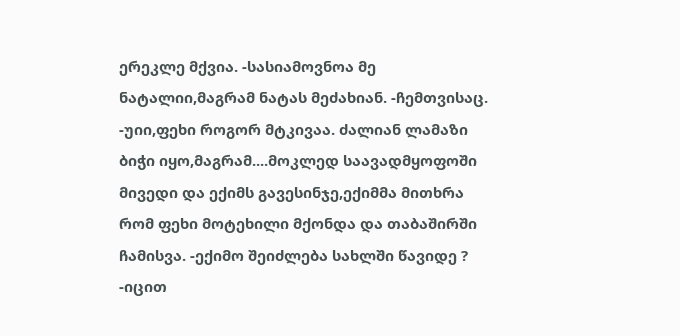ერეკლე მქვია. -სასიამოვნოა მე ნატალიი,მაგრამ ნატას მეძახიან. -ჩემთვისაც. -უიი,ფეხი როგორ მტკივაა. ძალიან ლამაზი ბიჭი იყო,მაგრამ....მოკლედ საავადმყოფოში მივედი და ექიმს გავესინჯე,ექიმმა მითხრა რომ ფეხი მოტეხილი მქონდა და თაბაშირში ჩამისვა. -ექიმო შეიძლება სახლში წავიდე ? -იცით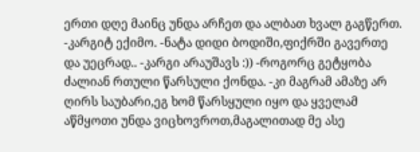ერთი დღე მაინც უნდა არჩეთ და ალბათ ხვალ გაგწერთ. -კარგიტ ექიმო. -ნატა დიდი ბოდიში,ფიქრში გავერთე და უეცრად.. -კარგი არაუშავს :)) -როგორც გეტყობა ძალიან რთული წარსული ქონდა. -კი მაგრამ ამაზე არ ღირს საუბარი,ეგ ხომ წარსყული იყო და ყველამ აწმყოთი უნდა ვიცხოვროთ,მაგალითად მე ასე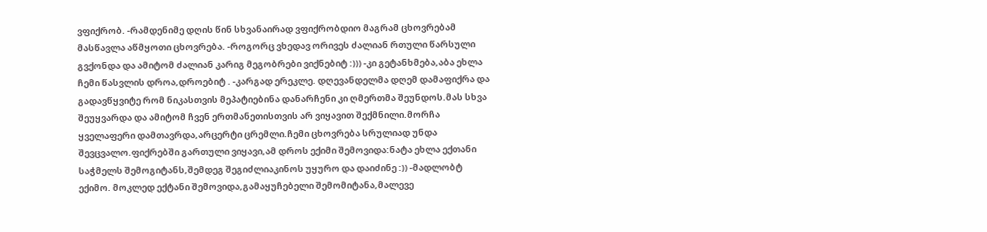ვფიქრობ. -რამდენიმე დღის წინ სხვანაირად ვფიქრობდიო მაგრამ ცხოვრებამ მასწავლა აწმყოთი ცხოვრება. -როგორც ვხედავ ორივეს ძალიან რთული წარსული გვქონდა და ამიტომ ძალიან კარიგ მეგობრები ვიქნებიტ :))) -კი გეტანხმება,აბა ეხლა ჩემი წასვლის დროა,დროებიტ . -კარგად ერეკლე. დღევანდელმა დღემ დამაფიქრა და გადავწყვიტე რომ ნიკასთვის მეპატიებინა დანარჩენი კი ღმერთმა შეუნდოს.მას სხვა შეუყვარდა და ამიტომ ჩვენ ერთმანეთისთვის არ ვიყავით შექმნილი.მორჩა ყველაფერი დამთავრდა,არცერტი ცრემლი.ჩემი ცხოვრება სრულიად უნდა შევცვალო.ფიქრებში გართული ვიყავი,ამ დროს ექიმი შემოვიდა:ნატა ეხლა ექთანი საჭმელს შემოგიტანს,შემდეგ შეგიძლიაკინოს უყურო და დაიძინე :)) -მადლობტ ექიმო. მოკლედ ექტანი შემოვიდა,გამაყუჩებელი შემომიტანა,მალევე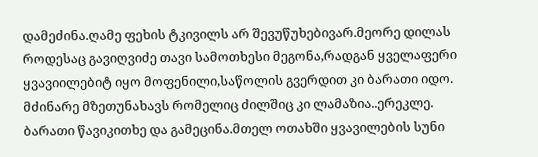დამეძინა.ღამე ფეხის ტკივილს არ შევუწუხებივარ.მეორე დილას როდესაც გავიღვიძე თავი სამოთხესი მეგონა,რადგან ყველაფერი ყვავიილებიტ იყო მოფენილი,საწოლის გვერდით კი ბარათი იდო. მძინარე მზეთუნახავს რომელიც ძილშიც კი ლამაზია..ერეკლე. ბარათი წავიკითხე და გამეცინა.მთელ ოთახში ყვავილების სუნი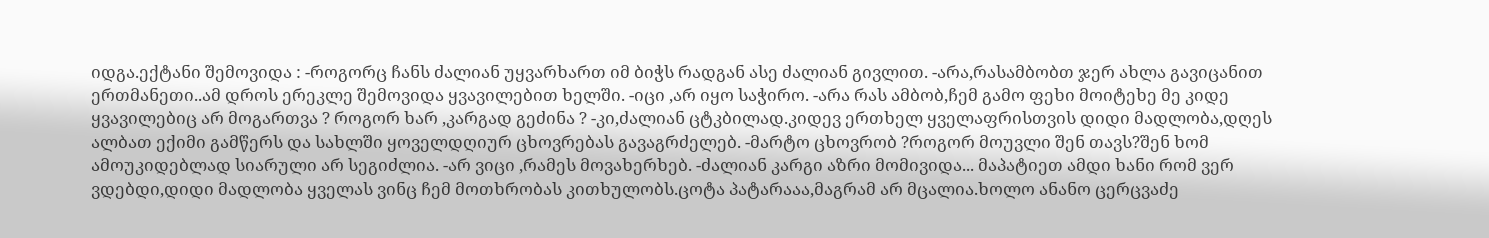იდგა.ექტანი შემოვიდა : -როგორც ჩანს ძალიან უყვარხართ იმ ბიჭს რადგან ასე ძალიან გივლით. -არა,რასამბობთ ჯერ ახლა გავიცანით ერთმანეთი..ამ დროს ერეკლე შემოვიდა ყვავილებით ხელში. -იცი ,არ იყო საჭირო. -არა რას ამბობ,ჩემ გამო ფეხი მოიტეხე მე კიდე ყვავილებიც არ მოგართვა ? როგორ ხარ ,კარგად გეძინა ? -კი,ძალიან ცტკბილად.კიდევ ერთხელ ყველაფრისთვის დიდი მადლობა,დღეს ალბათ ექიმი გამწერს და სახლში ყოველდღიურ ცხოვრებას გავაგრძელებ. -მარტო ცხოვრობ ?როგორ მოუვლი შენ თავს?შენ ხომ ამოუკიდებლად სიარული არ სეგიძლია. -არ ვიცი ,რამეს მოვახერხებ. -ძალიან კარგი აზრი მომივიდა... მაპატიეთ ამდი ხანი რომ ვერ ვდებდი,დიდი მადლობა ყველას ვინც ჩემ მოთხრობას კითხულობს.ცოტა პატარააა,მაგრამ არ მცალია.ხოლო ანანო ცერცვაძე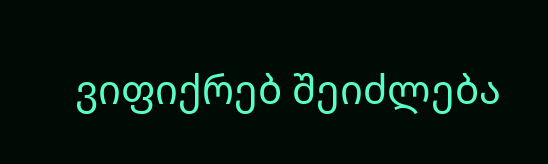ვიფიქრებ შეიძლება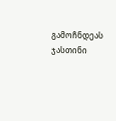გამოჩნდეას ჯასთინი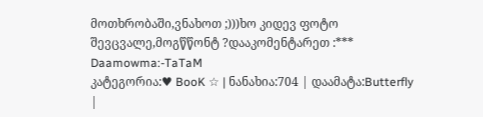მოთხრობაში,ვნახოთ ;)))ხო კიდევ ფოტო შევცვალე,მოგწწონტ ?დააკომენტარეთ :***
Daamowma:-TaTaM
კატეგორია:♥ BooK ☆ | ნანახია:704 | დაამატა:Butterfly |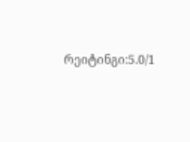რეიტინგი:5.0/1